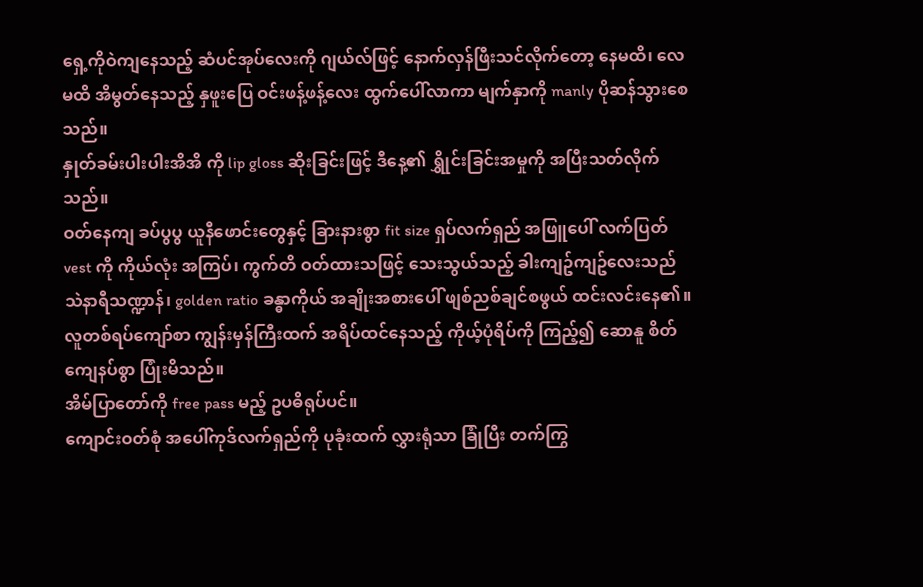ရှေ့ကိုဝဲကျနေသည့် ဆံပင်အုပ်လေးကို ဂျယ်လ်ဖြင့် နောက်လှန်ဖြီးသင်လိုက်တော့ နေမထိ၊ လေမထိ အိမွတ်နေသည့် နှဖူးပြေ ဝင်းဖန့်ဖန့်လေး ထွက်ပေါ်လာကာ မျက်နှာကို manly ပိုဆန်သွားစေသည်။
နှုတ်ခမ်းပါးပါးအိအိ ကို lip gloss ဆိုးခြင်းဖြင့် ဒီနေ့၏ ရွှိုင်းခြင်းအမှုကို အပြီးသတ်လိုက်သည်။
ဝတ်နေကျ ခပ်ပွပွ ယူနီဖောင်းတွေနှင့် ခြားနားစွာ fit size ရှပ်လက်ရှည် အဖြူပေါ် လက်ပြတ် vest ကို ကိုယ်လုံး အကြပ်၊ ကွက်တိ ဝတ်ထားသဖြင့် သေးသွယ်သည့် ခါးကျဥ်ကျဥ်လေးသည် သဲနာရီသဏ္ဍာန်၊ golden ratio ခန္ဓာကိုယ် အချိုးအစားပေါ် ဖျစ်ညစ်ချင်စဖွယ် ထင်းလင်းနေ၏။
လူတစ်ရပ်ကျော်စာ ကျွန်းမှန်ကြီးထက် အရိပ်ထင်နေသည့် ကိုယ့်ပုံရိပ်ကို ကြည့်၍ ဆောနူ စိတ်ကျေနပ်စွာ ပြုံးမိသည်။
အိမ်ပြာတော်ကို free pass မည့် ဥပဓိရုပ်ပင်။
ကျောင်းဝတ်စုံ အပေါ်ကုဒ်လက်ရှည်ကို ပုခုံးထက် လွှားရုံသာ ခြုံပြီး တက်ကြွ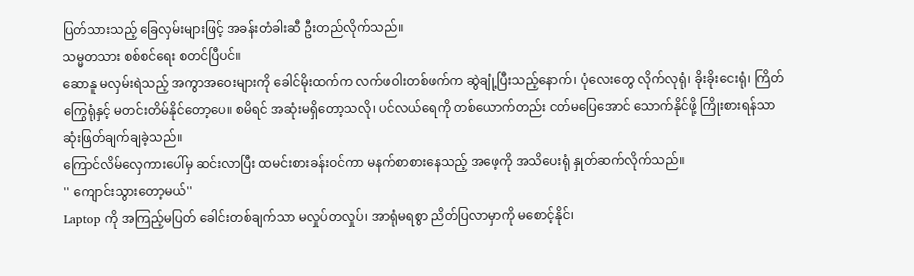ပြတ်သားသည့် ခြေလှမ်းများဖြင့် အခန်းတံခါးဆီ ဦးတည်လိုက်သည်။
သမ္မတသား စစ်စင်ရေး စတင်ပြီပင်။
ဆောနူ မလှမ်းရဲသည့် အကွာအဝေးများကို ခေါင်မိုးထက်က လက်ဖဝါးတစ်ဖက်က ဆွဲချုံ့ပြီးသည့်နောက်၊ ပုံလေးတွေ လိုက်လုရုံ၊ ခိုးခိုးငေးရုံ၊ ကြိတ်ကြွေရုံနှင့် မတင်းတိမ်နိုင်တော့ပေ။ စမိရင် အဆုံးမရှိတော့သလို၊ ပင်လယ်ရေကို တစ်ယောက်တည်း ငတ်မပြေအောင် သောက်နိုင်ဖို့ ကြိုးစားရန်သာ ဆုံးဖြတ်ချက်ချခဲ့သည်။
ကြောင်လိမ်လှေကားပေါ်မှ ဆင်းလာပြီး ထမင်းစားခန်းဝင်ကာ မနက်စာစားနေသည့် အဖေ့ကို အသိပေးရုံ နှုတ်ဆက်လိုက်သည်။
'' ကျောင်းသွားတော့မယ်''
Laptop ကို အကြည့်မပြတ် ခေါင်းတစ်ချက်သာ မလှုပ်တလှုပ်၊ အာရုံမရစွာ ညိတ်ပြလာမှာကို မစောင့်နိုင်၊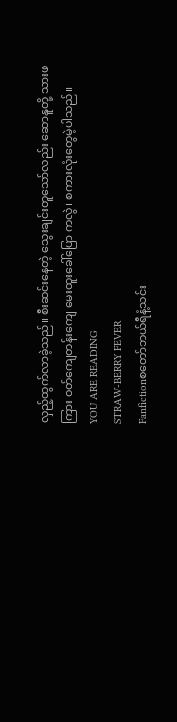လှည့်ထွက်လာခဲ့သည်။ စီးဆင်းနေတဲ့ သွေးချင်းတူသော်လည်း ဆောနူတို့ သားဖကြား ဝတ်ကျေတန်းကျေ မေးထူးခေါ်ပြော ကလွဲ၊ စကားလုံးတွေမဲ့ပါသည်။
YOU ARE READING
STRAW-BERRY FEVER
Fanfictionစတော်ဘယ်ရီနံ့သင်း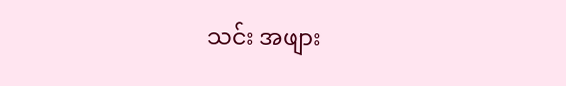သင်း အဖျား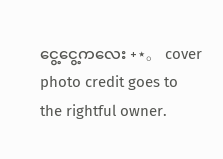ငွေ့ငွေ့ကလေး ˖⋆。 cover photo credit goes to the rightful owner.